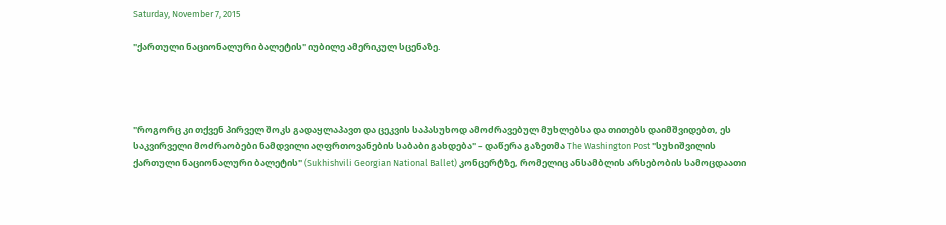Saturday, November 7, 2015

"ქართული ნაციონალური ბალეტის" იუბილე ამერიკულ სცენაზე.




"როგორც კი თქვენ პირველ შოკს გადაყლაპავთ და ცეკვის საპასუხოდ ამოძრავებულ მუხლებსა და თითებს დაიმშვიდებთ, ეს საკვირველი მოძრაობები ნამდვილი აღფრთოვანების საბაბი გახდება" – დაწერა გაზეთმა The Washington Post "სუხიშვილის ქართული ნაციონალური ბალეტის" (Sukhishvili Georgian National Ballet) კონცერტზე, რომელიც ანსამბლის არსებობის სამოცდაათი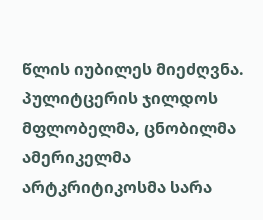წლის იუბილეს მიეძღვნა. პულიტცერის ჯილდოს მფლობელმა, ცნობილმა ამერიკელმა არტკრიტიკოსმა სარა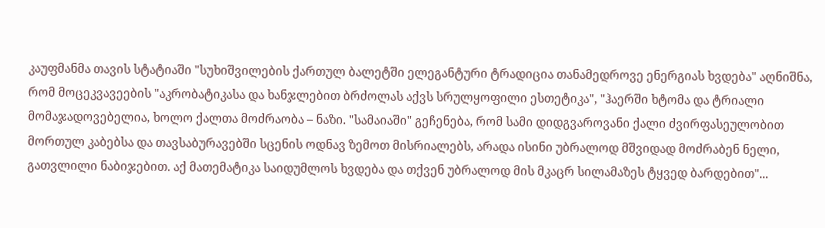კაუფმანმა თავის სტატიაში "სუხიშვილების ქართულ ბალეტში ელეგანტური ტრადიცია თანამედროვე ენერგიას ხვდება" აღნიშნა, რომ მოცეკვავეების "აკრობატიკასა და ხანჯლებით ბრძოლას აქვს სრულყოფილი ესთეტიკა", "ჰაერში ხტომა და ტრიალი მომაჯადოვებელია, ხოლო ქალთა მოძრაობა – ნაზი. "სამაიაში" გეჩენება, რომ სამი დიდგვაროვანი ქალი ძვირფასეულობით მორთულ კაბებსა და თავსაბურავებში სცენის ოდნავ ზემოთ მისრიალებს, არადა ისინი უბრალოდ მშვიდად მოძრაბენ ნელი, გათვლილი ნაბიჯებით. აქ მათემატიკა საიდუმლოს ხვდება და თქვენ უბრალოდ მის მკაცრ სილამაზეს ტყვედ ბარდებით"...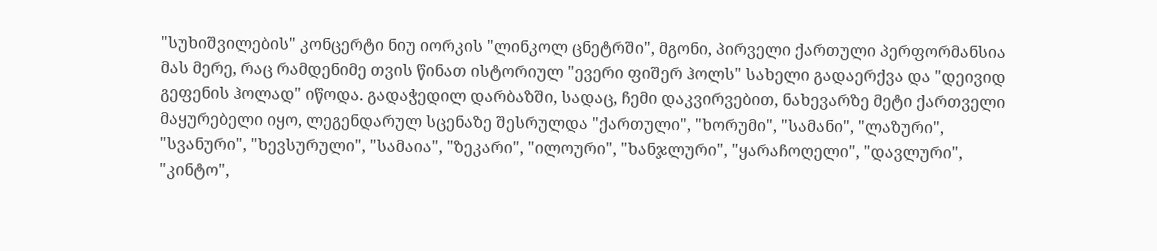"სუხიშვილების" კონცერტი ნიუ იორკის "ლინკოლ ცნეტრში", მგონი, პირველი ქართული პერფორმანსია მას მერე, რაც რამდენიმე თვის წინათ ისტორიულ "ევერი ფიშერ ჰოლს" სახელი გადაერქვა და "დეივიდ გეფენის ჰოლად" იწოდა. გადაჭედილ დარბაზში, სადაც, ჩემი დაკვირვებით, ნახევარზე მეტი ქართველი მაყურებელი იყო, ლეგენდარულ სცენაზე შესრულდა "ქართული", "ხორუმი", "სამანი", "ლაზური", "სვანური", "ხევსურული", "სამაია", "ზეკარი", "ილოური", "ხანჯლური", "ყარაჩოღელი", "დავლური", "კინტო",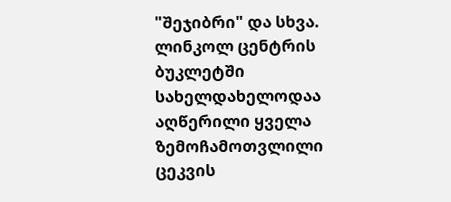"შეჯიბრი" და სხვა. ლინკოლ ცენტრის ბუკლეტში სახელდახელოდაა აღწერილი ყველა ზემოჩამოთვლილი ცეკვის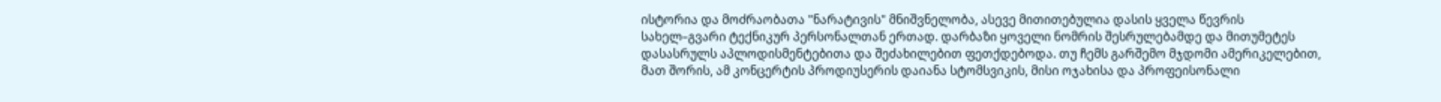ისტორია და მოძრაობათა "ნარატივის" მნიშვნელობა, ასევე მითითებულია დასის ყველა წევრის სახელ–გვარი ტექნიკურ პერსონალთან ერთად. დარბაზი ყოველი ნომრის შესრულებამდე და მითუმეტეს დასასრულს აპლოდისმენტებითა და შეძახილებით ფეთქდებოდა. თუ ჩემს გარშემო მჯდომი ამერიკელებით, მათ შორის, ამ კონცერტის პროდიუსერის დაიანა სტომსვიკის, მისი ოჯახისა და პროფეისონალი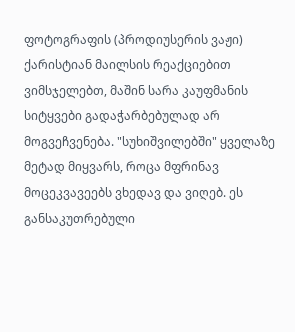ფოტოგრაფის (პროდიუსერის ვაჟი) ქარისტიან მაილსის რეაქციებით ვიმსჯელებთ, მაშინ სარა კაუფმანის სიტყვები გადაჭარბებულად არ მოგვეჩვენება. "სუხიშვილებში" ყველაზე მეტად მიყვარს, როცა მფრინავ მოცეკვავეებს ვხედავ და ვიღებ. ეს განსაკუთრებული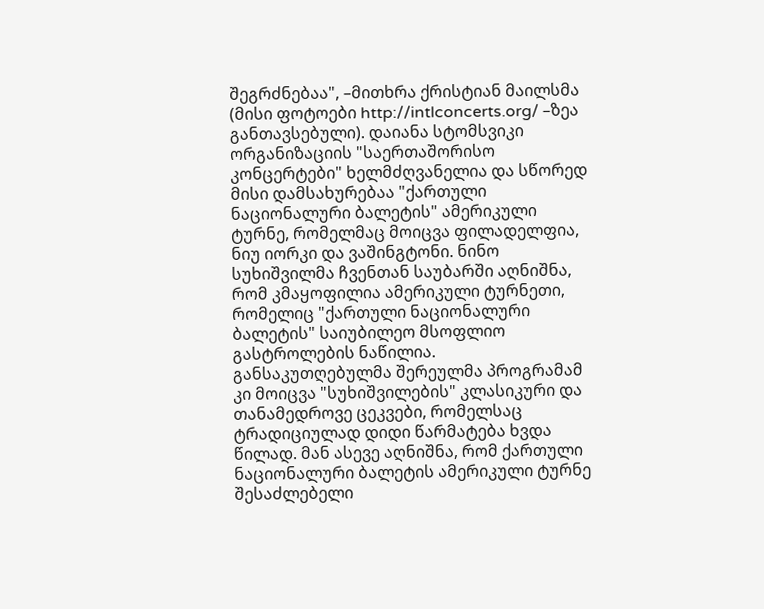შეგრძნებაა", –მითხრა ქრისტიან მაილსმა (მისი ფოტოები http://intlconcerts.org/ –ზეა განთავსებული). დაიანა სტომსვიკი ორგანიზაციის "საერთაშორისო კონცერტები" ხელმძღვანელია და სწორედ მისი დამსახურებაა "ქართული ნაციონალური ბალეტის" ამერიკული ტურნე, რომელმაც მოიცვა ფილადელფია, ნიუ იორკი და ვაშინგტონი. ნინო სუხიშვილმა ჩვენთან საუბარში აღნიშნა, რომ კმაყოფილია ამერიკული ტურნეთი, რომელიც "ქართული ნაციონალური ბალეტის" საიუბილეო მსოფლიო გასტროლების ნაწილია. განსაკუთღებულმა შერეულმა პროგრამამ კი მოიცვა "სუხიშვილების" კლასიკური და თანამედროვე ცეკვები, რომელსაც ტრადიციულად დიდი წარმატება ხვდა წილად. მან ასევე აღნიშნა, რომ ქართული ნაციონალური ბალეტის ამერიკული ტურნე შესაძლებელი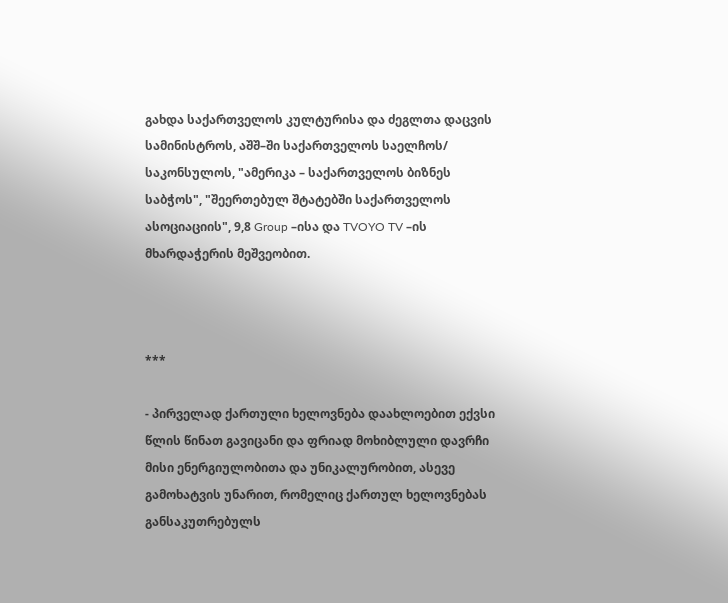გახდა საქართველოს კულტურისა და ძეგლთა დაცვის სამინისტროს, აშშ–ში საქართველოს საელჩოს/ საკონსულოს, "ამერიკა – საქართველოს ბიზნეს საბჭოს", "შეერთებულ შტატებში საქართველოს ასოციაციის", 9,8 Group –ისა და TVOYO TV –ის მხარდაჭერის მეშვეობით.



***

- პირველად ქართული ხელოვნება დაახლოებით ექვსი წლის წინათ გავიცანი და ფრიად მოხიბლული დავრჩი მისი ენერგიულობითა და უნიკალურობით, ასევე გამოხატვის უნარით, რომელიც ქართულ ხელოვნებას განსაკუთრებულს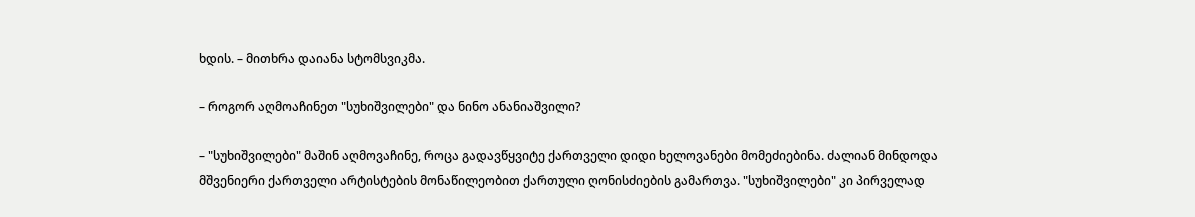ხდის. – მითხრა დაიანა სტომსვიკმა.

– როგორ აღმოაჩინეთ "სუხიშვილები" და ნინო ანანიაშვილი?

– "სუხიშვილები" მაშინ აღმოვაჩინე, როცა გადავწყვიტე ქართველი დიდი ხელოვანები მომეძიებინა. ძალიან მინდოდა მშვენიერი ქართველი არტისტების მონაწილეობით ქართული ღონისძიების გამართვა. "სუხიშვილები" კი პირველად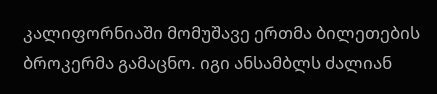კალიფორნიაში მომუშავე ერთმა ბილეთების ბროკერმა გამაცნო. იგი ანსამბლს ძალიან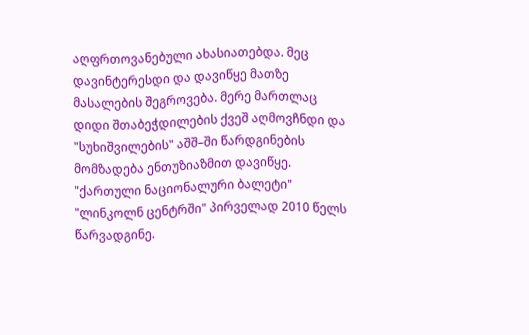აღფრთოვანებული ახასიათებდა. მეც დავინტერესდი და დავიწყე მათზე მასალების შეგროვება. მერე მართლაც დიდი შთაბეჭდილების ქვეშ აღმოვჩნდი და "სუხიშვილების" აშშ–ში წარდგინების მომზადება ენთუზიაზმით დავიწყე. "ქართული ნაციონალური ბალეტი" "ლინკოლნ ცენტრში" პირველად 2010 წელს წარვადგინე.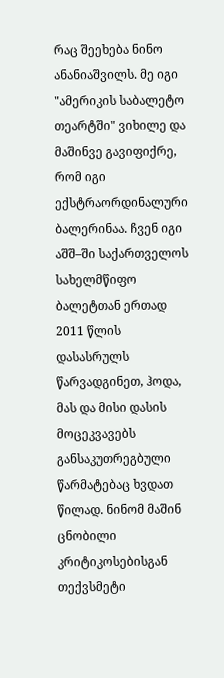რაც შეეხება ნინო ანანიაშვილს. მე იგი "ამერიკის საბალეტო თეარტში" ვიხილე და მაშინვე გავიფიქრე, რომ იგი ექსტრაორდინალური ბალერინაა. ჩვენ იგი აშშ–ში საქართველოს სახელმწიფო ბალეტთან ერთად 2011 წლის დასასრულს წარვადგინეთ, ჰოდა, მას და მისი დასის მოცეკვავებს განსაკუთრეგბული წარმატებაც ხვდათ წილად. ნინომ მაშინ ცნობილი კრიტიკოსებისგან თექვსმეტი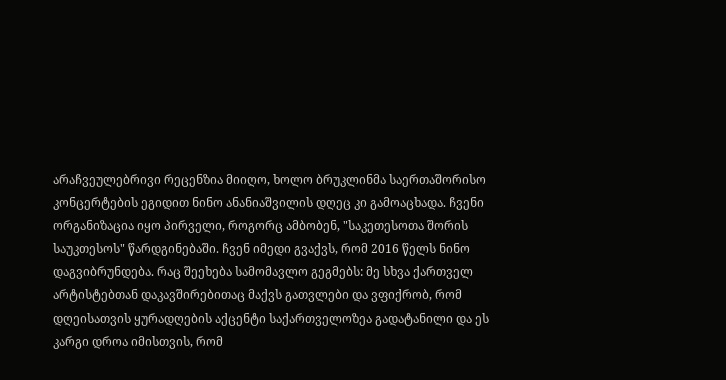არაჩვეულებრივი რეცენზია მიიღო, ხოლო ბრუკლინმა საერთაშორისო კონცერტების ეგიდით ნინო ანანიაშვილის დღეც კი გამოაცხადა. ჩვენი ორგანიზაცია იყო პირველი, როგორც ამბობენ, "საკეთესოთა შორის საუკთესოს" წარდგინებაში. ჩვენ იმედი გვაქვს, რომ 2016 წელს ნინო დაგვიბრუნდება. რაც შეეხება სამომავლო გეგმებს: მე სხვა ქართველ არტისტებთან დაკავშირებითაც მაქვს გათვლები და ვფიქრობ, რომ დღეისათვის ყურადღების აქცენტი საქართველოზეა გადატანილი და ეს კარგი დროა იმისთვის, რომ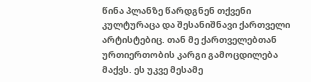წინა პლანზე წარდგნენ თქვენი კულტურაცა და შესანიშნავი ქართველი არტისტებიც. თან მე ქართველებთან ურთიერთობის კარგი გამოცდილება მაქვს. ეს უკვე მესამე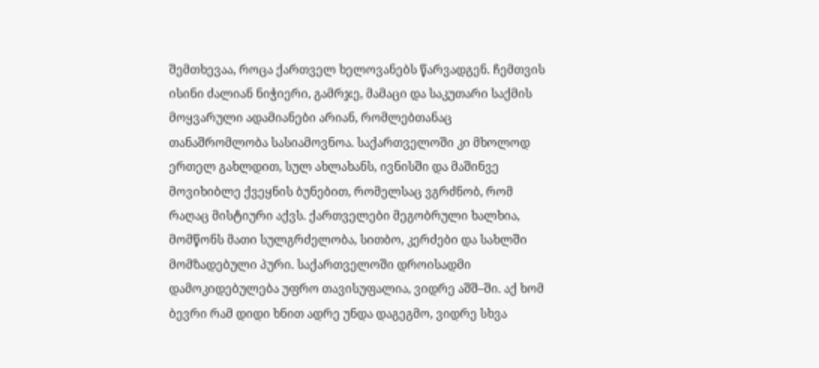შემთხევაა, როცა ქართველ ხელოვანებს წარვადგენ. ჩემთვის ისინი ძალიან ნიჭიერი, გამრჯე, მამაცი და საკუთარი საქმის მოყვარული ადამიანები არიან, რომლებთანაც თანაშრომლობა სასიამოვნოა. საქართველოში კი მხოლოდ ერთელ გახლდით, სულ ახლახანს, ივნისში და მაშინვე მოვიხიბლე ქვეყნის ბუნებით, რომელსაც ვგრძნობ, რომ რაღაც მისტიური აქვს. ქართველები მეგობრული ხალხია, მომწონს მათი სულგრძელობა, სითბო, კერძები და სახლში მომზადებული პური. საქართველოში დროისადმი დამოკიდებულება უფრო თავისუფალია, ვიდრე აშშ–ში. აქ ხომ ბევრი რამ დიდი ხნით ადრე უნდა დაგეგმო, ვიდრე სხვა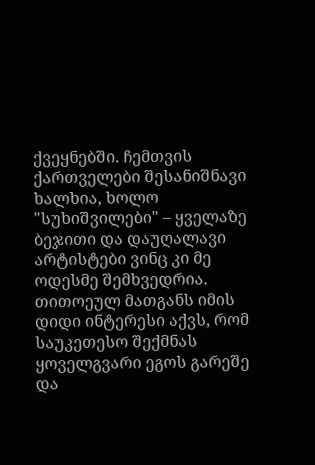ქვეყნებში. ჩემთვის ქართველები შესანიშნავი ხალხია, ხოლო "სუხიშვილები" – ყველაზე ბეჯითი და დაუღალავი არტისტები ვინც კი მე ოდესმე შემხვედრია. თითოეულ მათგანს იმის დიდი ინტერესი აქვს, რომ საუკეთესო შექმნას ყოველგვარი ეგოს გარეშე და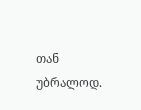თან უბრალოდ.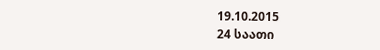19.10.2015
24 საათი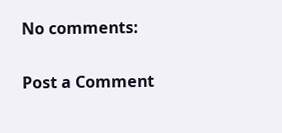No comments:

Post a Comment